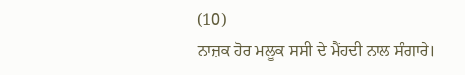(10)
ਨਾਜ਼ਕ ਹੋਰ ਮਲੂਕ ਸਸੀ ਦੇ ਮੈਂਹਦੀ ਨਾਲ ਸੰਗਾਰੇ।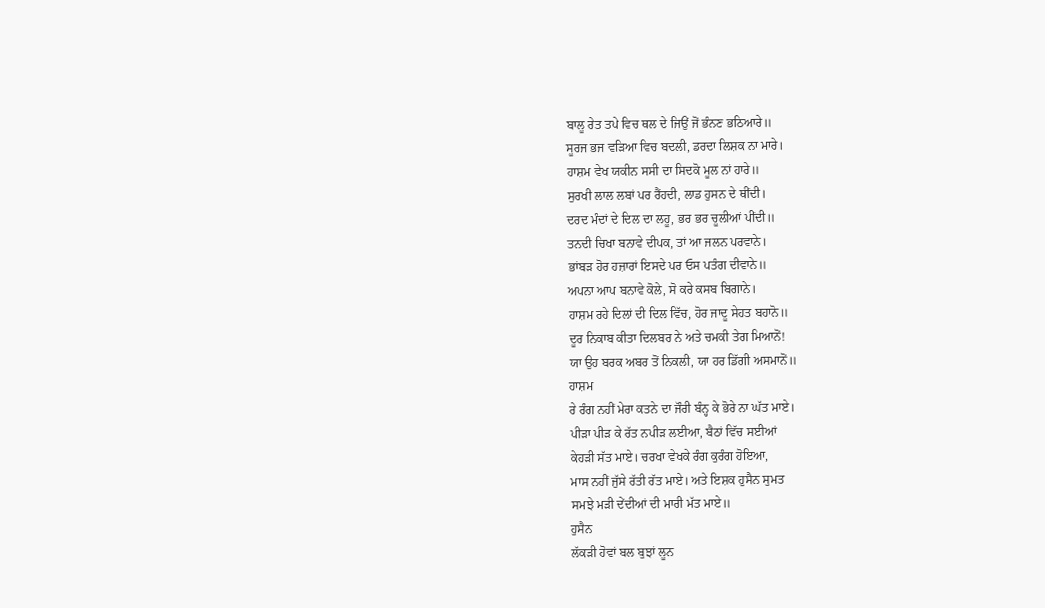ਬਾਲੂ ਰੇਤ ਤਪੇ ਵਿਚ ਥਲ ਦੇ ਜਿਉਂ ਜੋਂ ਭੰਨਣ ਭਠਿਆਰੇ॥
ਸੂਰਜ ਭਜ ਵੜਿਆ ਵਿਚ ਬਦਲੀ, ਡਰਦਾ ਲਿਸ਼ਕ ਨਾ ਮਾਰੇ।
ਹਾਸ਼ਮ ਵੇਖ ਯਕੀਨ ਸਸੀ ਦਾ ਸਿਦਕੋ ਮੂਲ ਨਾਂ ਹਾਰੇ॥
ਸੁਰਖੀ ਲਾਲ ਲਬਾਂ ਪਰ ਰੈਂਹਦੀ, ਲਾਡ ਹੁਸਨ ਦੇ ਥੀਂਦੀ।
ਦਰਦ ਮੰਦਾਂ ਦੇ ਦਿਲ ਦਾ ਲਹੂ, ਭਰ ਭਰ ਚੂਲੀਆਂ ਪੀਂਦੀ॥
ਤਨਦੀ ਚਿਖਾ ਬਨਾਵੇ ਦੀਪਕ, ਤਾਂ ਆ ਜਲਨ ਪਰਵਾਨੇ।
ਭਾਂਬੜ ਹੋਰ ਹਜ਼ਾਰਾਂ ਇਸਦੇ ਪਰ ਓਸ ਪਤੰਗ ਦੀਵਾਨੇ॥
ਅਪਨਾ ਆਪ ਬਨਾਵੇ ਕੋਲੇ, ਸੋ ਕਰੇ ਕਸਬ ਬਿਗਾਨੇ।
ਹਾਸ਼ਮ ਰਹੇ ਦਿਲਾਂ ਦੀ ਦਿਲ ਵਿੱਚ, ਹੋਰ ਜਾਦੂ ਸੇਹਤ ਬਹਾਨੋ॥
ਦੂਰ ਨਿਕਾਬ ਕੀਤਾ ਦਿਲਬਰ ਨੇ ਅਤੇ ਚਮਕੀ ਤੇਗ ਮਿਆਨੋਂ!
ਯਾ ਉਹ ਬਰਕ ਅਬਰ ਤੋਂ ਨਿਕਲੀ, ਯਾ ਹਰ ਡਿੱਗੀ ਅਸਮਾਨੋਂ॥
ਹਾਸ਼ਮ
ਰੇ ਰੰਗ ਨਹੀਂ ਮੇਰਾ ਕਤਨੇ ਦਾ ਜੌਰੀ ਬੰਨ੍ਹ ਕੇ ਭੋਰੇ ਨਾ ਘੱਤ ਮਾਏ।
ਪੀੜਾ ਪੀੜ ਕੇ ਰੱਤ ਨਪੀੜ ਲਈਆ, ਬੈਠਾਂ ਵਿੱਚ ਸਈਆਂ
ਕੇਹੜੀ ਸੱਤ ਮਾਏ। ਚਰਖਾ ਵੇਖਕੇ ਰੰਗ ਕੁਰੰਗ ਹੋਇਆ,
ਮਾਸ ਨਹੀਂ ਜੁੱਸੇ ਰੱਤੀ ਰੱਤ ਮਾਏ। ਅਤੇ ਇਸ਼ਕ ਹੁਸੈਨ ਸੁਮਤ
ਸਮਝੇ ਮੜੀ ਦੇਂਦੀਆਂ ਦੀ ਮਾਰੀ ਮੱਤ ਮਾਏ॥
ਹੁਸੈਨ
ਲੱਕੜੀ ਹੋਵਾਂ ਬਲ ਬੁਝਾਂ ਲੂਨ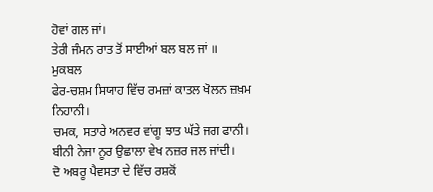ਹੋਵਾਂ ਗਲ ਜਾਂ।
ਤੇਰੀ ਜੰਮਨ ਰਾਤ ਤੋਂ ਸਾਈਆਂ ਬਲ ਬਲ ਜਾਂ ॥
ਮੁਕਬਲ
ਫੇਰ-ਚਸ਼ਮ ਸਿਯਾਹ ਵਿੱਚ ਰਮਜ਼ਾਂ ਕਾਤਲ ਖੋਲਨ ਜ਼ਖ਼ਮ ਨਿਹਾਨੀ।
ਚਮਕ, ਸਤਾਰੇ ਅਨਵਰ ਵਾਂਗੂ ਝਾਤ ਘੱਤੇ ਜਗ ਫਾਨੀ।
ਬੀਨੀ ਨੇਜਾ ਨੂਰ ਉਛਾਲਾ ਵੇਖ ਨਜ਼ਰ ਜਲ ਜਾਂਦੀ।
ਦੋ ਅਬਰੂ ਪੈਵਸਤਾ ਦੇ ਵਿੱਚ ਰਸ਼ਕੋਂ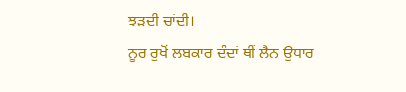ਝੜਦੀ ਚਾਂਦੀ।
ਨੂਰ ਰੁਖੋਂ ਲਬਕਾਰ ਦੰਦਾਂ ਥੀਂ ਲੈਨ ਉਧਾਰ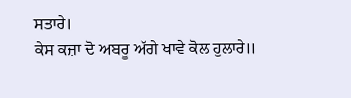ਸਤਾਰੇ।
ਕੇਸ ਕਜ਼ਾ ਦੋ ਅਬਰੂ ਅੱਗੇ ਖਾਵੇ ਕੋਲ ਹੁਲਾਰੇ॥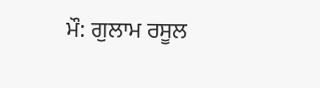ਮੌ: ਗੁਲਾਮ ਰਸੂਲ